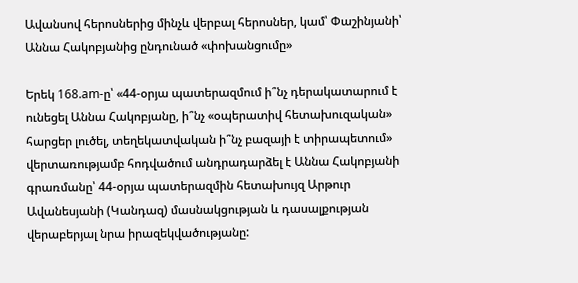Ավանսով հերոսներից մինչև վերբալ հերոսներ, կամ՝ Փաշինյանի՝ Աննա Հակոբյանից ընդունած «փոխանցումը»

Երեկ 168.am-ը՝ «44-օրյա պատերազմում ի՞նչ դերակատարում է ունեցել Աննա Հակոբյանը, ի՞նչ «օպերատիվ հետախուզական» հարցեր լուծել, տեղեկատվական ի՞նչ բազայի է տիրապետում» վերտառությամբ հոդվածում անդրադարձել է Աննա Հակոբյանի գրառմանը՝ 44-օրյա պատերազմին հետախույզ Արթուր Ավանեսյանի (Կանդազ) մասնակցության և դասալքության վերաբերյալ նրա իրազեկվածությանը: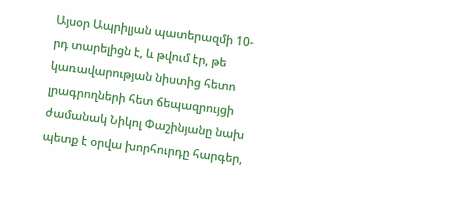Այսօր Ապրիլյան պատերազմի 10-րդ տարելիցն է, և թվում էր, թե կառավարության նիստից հետո լրագրողների հետ ճեպազրույցի ժամանակ Նիկոլ Փաշինյանը նախ պետք է օրվա խորհուրդը հարգեր,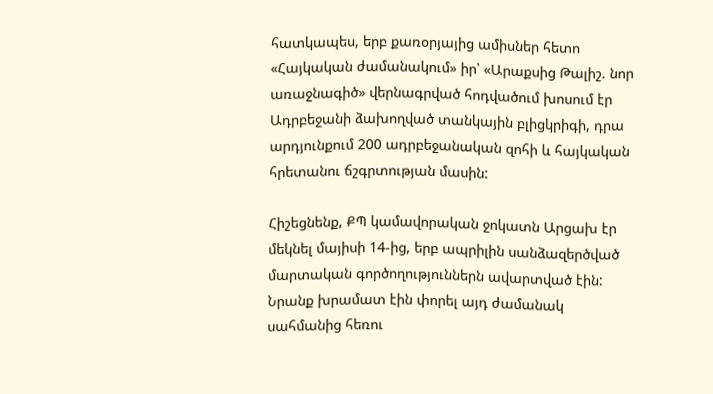հատկապես, երբ քառօրյայից ամիսներ հետո «Հայկական ժամանակում» իր՝ «Արաքսից Թալիշ. նոր առաջնագիծ» վերնագրված հոդվածում խոսում էր Ադրբեջանի ձախողված տանկային բլիցկրիգի, դրա արդյունքում 200 ադրբեջանական զոհի և հայկական հրետանու ճշգրտության մասին:

Հիշեցնենք, ՔՊ կամավորական ջոկատն Արցախ էր մեկնել մայիսի 14-ից, երբ ապրիլին սանձազերծված մարտական գործողություններն ավարտված էին: Նրանք խրամատ էին փորել այդ ժամանակ սահմանից հեռու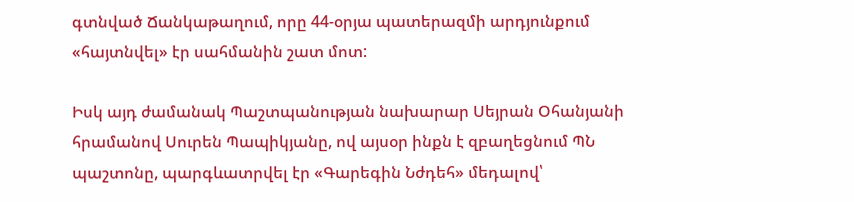գտնված Ճանկաթաղում, որը 44-օրյա պատերազմի արդյունքում «հայտնվել» էր սահմանին շատ մոտ:

Իսկ այդ ժամանակ Պաշտպանության նախարար Սեյրան Օհանյանի հրամանով Սուրեն Պապիկյանը, ով այսօր ինքն է զբաղեցնում ՊՆ պաշտոնը, պարգևատրվել էր «Գարեգին Նժդեհ» մեդալով՝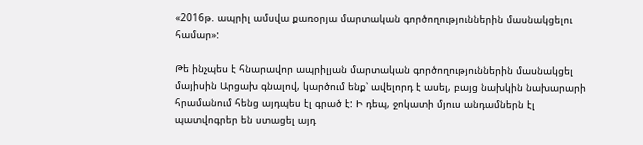«2016թ. ապրիլ ամսվա քառօրյա մարտական գործողություններին մասնակցելու համար»:

Թե ինչպես է հնարավոր ապրիլյան մարտական գործողություններին մասնակցել մայիսին Արցախ գնալով, կարծում ենք՝ ավելորդ է ասել, բայց նախկին նախարարի հրամանում հենց այդպես էլ գրած է: Ի դեպ, ջոկատի մյուս անդամներն էլ պատվոգրեր են ստացել այդ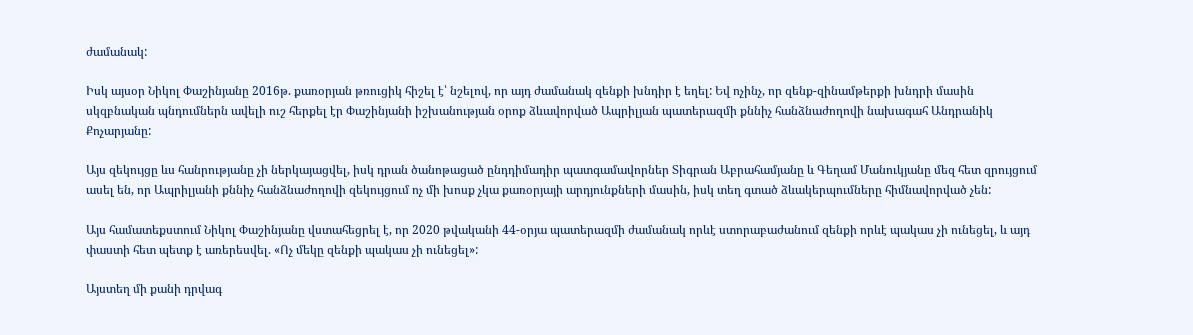ժամանակ:

Իսկ այսօր Նիկոլ Փաշինյանը 2016թ. քառօրյան թռուցիկ հիշել է՝ նշելով, որ այդ ժամանակ զենքի խնդիր է եղել: Եվ ոչինչ, որ զենք-զինամթերքի խնդրի մասին սկզբնական պնդումներն ավելի ուշ հերքել էր Փաշինյանի իշխանության օրոք ձևավորված Ապրիլյան պատերազմի քննիչ հանձնաժողովի նախագահ Անդրանիկ Քոչարյանը:

Այս զեկույցը ևս հանրությանը չի ներկայացվել, իսկ դրան ծանոթացած ընդդիմադիր պատգամավորներ Տիգրան Աբրահամյանը և Գեղամ Մանուկյանը մեզ հետ զրույցում ասել են, որ Ապրիլյանի քննիչ հանձնաժողովի զեկույցում ոչ մի խոսք չկա քառօրյայի արդյունքների մասին, իսկ տեղ գտած ձևակերպումները հիմնավորված չեն:

Այս համատեքստում Նիկոլ Փաշինյանը վստահեցրել է, որ 2020 թվականի 44-օրյա պատերազմի ժամանակ որևէ ստորաբաժանում զենքի որևէ պակաս չի ունեցել, և այդ փաստի հետ պետք է առերեսվել. «Ոչ մեկը զենքի պակաս չի ունեցել»:

Այստեղ մի քանի դրվագ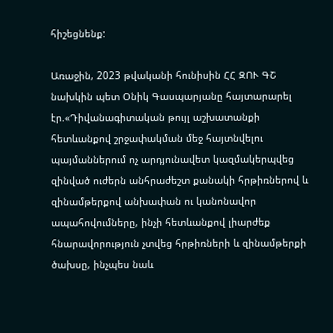հիշեցնենք:

Առաջին, 2023 թվականի հունիսին ՀՀ ԶՈՒ ԳՇ նախկին պետ Օնիկ Գասպարյանը հայտարարել էր.«Դիվանագիտական թույլ աշխատանքի հետևանքով շրջափակման մեջ հայտնվելու պայմաններում ոչ արդյունավետ կազմակերպվեց զինված ուժերն անհրաժեշտ քանակի հրթիռներով և զինամթերքով անխափան ու կանոնավոր ապահովումները, ինչի հետևանքով լիարժեք հնարավորություն չտվեց հրթիռների և զինամթերքի ծախսը, ինչպես նաև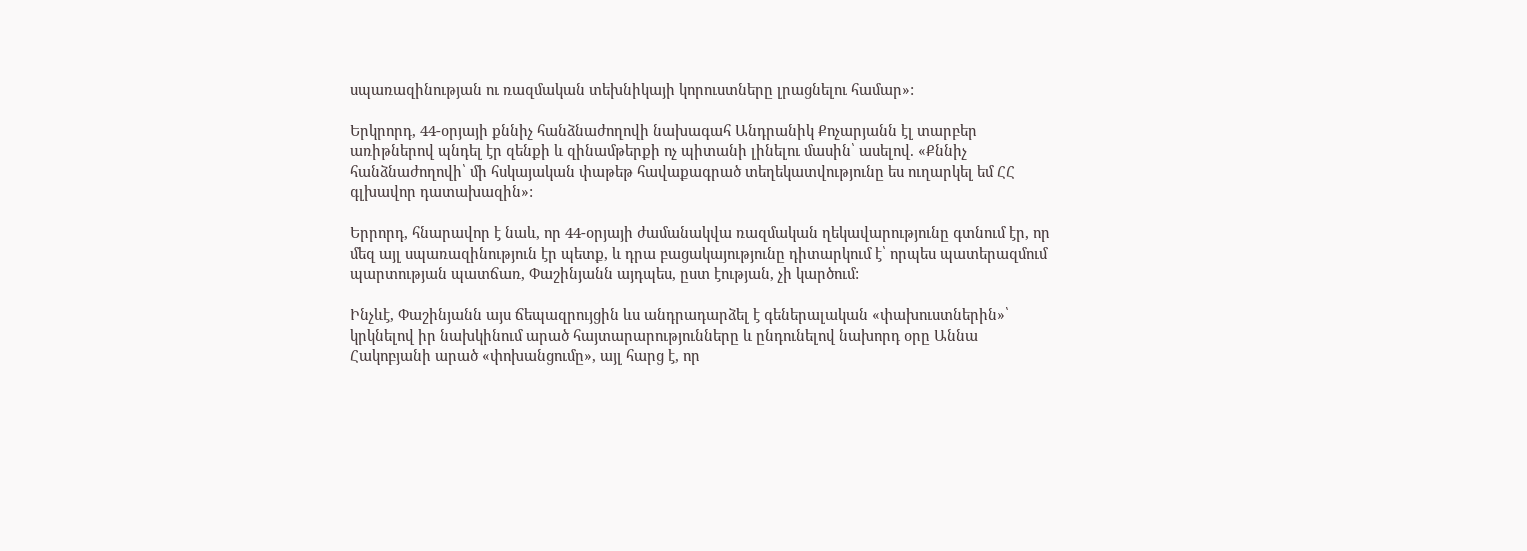սպառազինության ու ռազմական տեխնիկայի կորուստները լրացնելու համար»:

Երկրորդ, 44-օրյայի քննիչ հանձնաժողովի նախագահ Անդրանիկ Քոչարյանն էլ տարբեր առիթներով պնդել էր զենքի և զինամթերքի ոչ պիտանի լինելու մասին՝ ասելով. «Քննիչ հանձնաժողովի՝ մի հսկայական փաթեթ հավաքագրած տեղեկատվությունը ես ուղարկել եմ ՀՀ գլխավոր դատախազին»:

Երրորդ, հնարավոր է նաև, որ 44-օրյայի ժամանակվա ռազմական ղեկավարությունը գտնում էր, որ մեզ այլ սպառազինություն էր պետք, և դրա բացակայությունը դիտարկում է՝ որպես պատերազմում պարտության պատճառ, Փաշինյանն այդպես, ըստ էության, չի կարծում:

Ինչևէ, Փաշինյանն այս ճեպազրույցին ևս անդրադարձել է գեներալական «փախուստներին»՝ կրկնելով իր նախկինում արած հայտարարությունները և ընդունելով նախորդ օրը Աննա Հակոբյանի արած «փոխանցումը», այլ հարց է, որ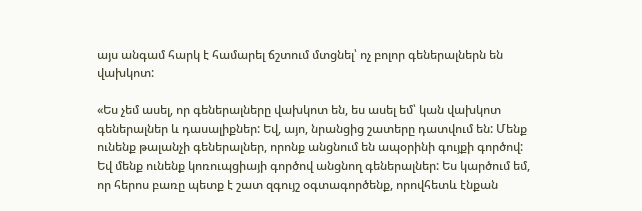այս անգամ հարկ է համարել ճշտում մտցնել՝ ոչ բոլոր գեներալներն են վախկոտ:

«Ես չեմ ասել, որ գեներալները վախկոտ են, ես ասել եմ՝ կան վախկոտ գեներալներ և դասալիքներ: Եվ, այո, նրանցից շատերը դատվում են: Մենք ունենք թալանչի գեներալներ, որոնք անցնում են ապօրինի գույքի գործով: Եվ մենք ունենք կոռուպցիայի գործով անցնող գեներալներ: Ես կարծում եմ, որ հերոս բառը պետք է շատ զգույշ օգտագործենք, որովհետև էնքան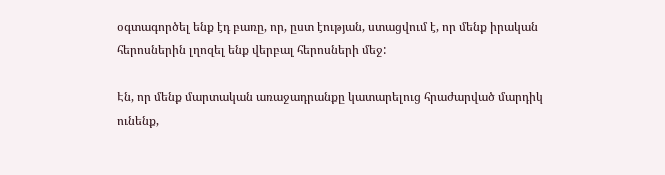օգտագործել ենք էդ բառը, որ, ըստ էության, ստացվում է, որ մենք իրական հերոսներին լղոզել ենք վերբալ հերոսների մեջ:

Էն, որ մենք մարտական առաջադրանքը կատարելուց հրաժարված մարդիկ ունենք,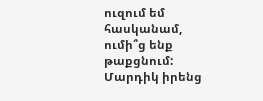ուզում եմ հասկանամ, ումի՞ց ենք թաքցնում: Մարդիկ իրենց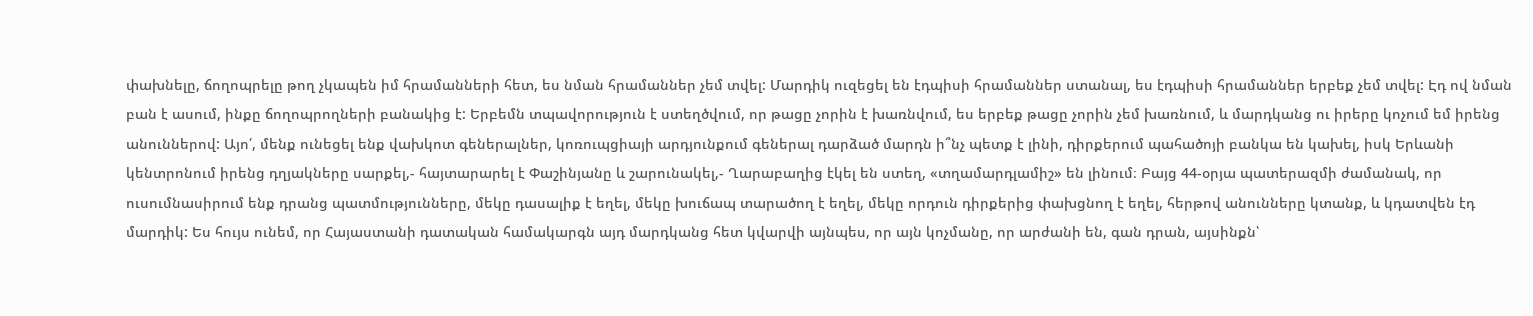փախնելը, ճողոպրելը թող չկապեն իմ հրամանների հետ, ես նման հրամաններ չեմ տվել: Մարդիկ ուզեցել են էդպիսի հրամաններ ստանալ, ես էդպիսի հրամաններ երբեք չեմ տվել: Էդ ով նման բան է ասում, ինքը ճողոպրողների բանակից է: Երբեմն տպավորություն է ստեղծվում, որ թացը չորին է խառնվում, ես երբեք թացը չորին չեմ խառնում, և մարդկանց ու իրերը կոչում եմ իրենց անուններով: Այո՛, մենք ունեցել ենք վախկոտ գեներալներ, կոռուպցիայի արդյունքում գեներալ դարձած մարդն ի՞նչ պետք է լինի, դիրքերում պահածոյի բանկա են կախել, իսկ Երևանի կենտրոնում իրենց դղյակները սարքել,- հայտարարել է Փաշինյանը և շարունակել,- Ղարաբաղից էկել են ստեղ, «տղամարդլամիշ» են լինում։ Բայց 44-օրյա պատերազմի ժամանակ, որ ուսումնասիրում ենք դրանց պատմությունները, մեկը դասալիք է եղել, մեկը խուճապ տարածող է եղել, մեկը որդուն դիրքերից փախցնող է եղել, հերթով անունները կտանք, և կդատվեն էդ մարդիկ: Ես հույս ունեմ, որ Հայաստանի դատական համակարգն այդ մարդկանց հետ կվարվի այնպես, որ այն կոչմանը, որ արժանի են, գան դրան, այսինքն՝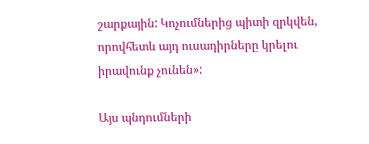շարքային: Կոչումներից պիտի զրկվեն, որովհետև այդ ուսադիրները կրելու իրավունք չունեն»:

Այս պնդումների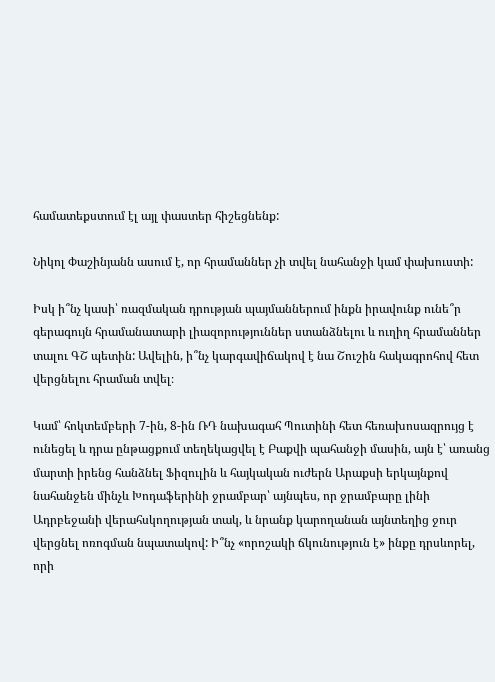համատեքստում էլ այլ փաստեր հիշեցնենք:

Նիկոլ Փաշինյանն ասում է, որ հրամաններ չի տվել նահանջի կամ փախուստի:

Իսկ ի՞նչ կասի՝ ռազմական դրության պայմաններում ինքն իրավունք ունե՞ր գերագույն հրամանատարի լիազորություններ ստանձնելու և ուղիղ հրամաններ տալու ԳՇ պետին: Ավելին, ի՞նչ կարգավիճակով է նա Շուշին հակագրոհով հետ վերցնելու հրաման տվել։

Կամ՝ հոկտեմբերի 7-ին, 8-ին ՌԴ նախագահ Պուտինի հետ հեռախոսազրույց է ունեցել և դրա ընթացքում տեղեկացվել է Բաքվի պահանջի մասին, այն է՝ առանց մարտի իրենց հանձնել Ֆիզուլին և հայկական ուժերն Արաքսի երկայնքով նահանջեն մինչև Խոդաֆերինի ջրամբար՝ այնպես, որ ջրամբարը լինի Ադրբեջանի վերահսկողության տակ, և նրանք կարողանան այնտեղից ջուր վերցնել ոռոգման նպատակով: Ի՞նչ «որոշակի ճկունություն է» ինքը դրսևորել, որի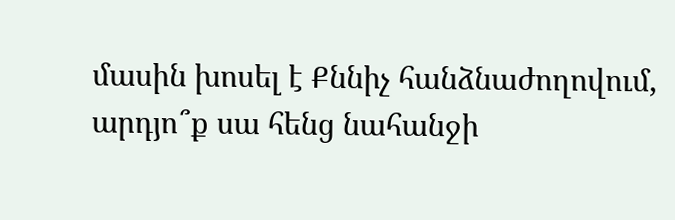մասին խոսել է Քննիչ հանձնաժողովում, արդյո՞ք սա հենց նահանջի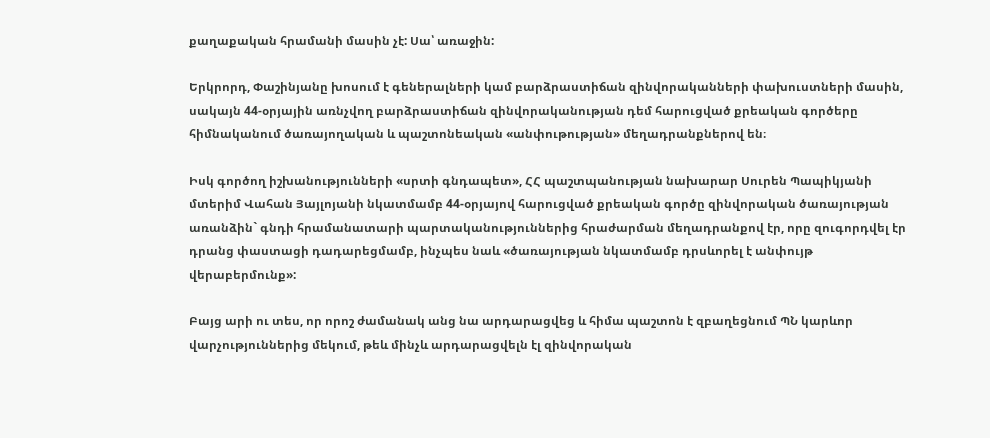քաղաքական հրամանի մասին չէ: Սա՝ առաջին:

Երկրորդ, Փաշինյանը խոսում է գեներալների կամ բարձրաստիճան զինվորականների փախուստների մասին, սակայն 44-օրյային առնչվող բարձրաստիճան զինվորականության դեմ հարուցված քրեական գործերը հիմնականում ծառայողական և պաշտոնեական «անփութության» մեղադրանքներով են։

Իսկ գործող իշխանությունների «սրտի գնդապետ», ՀՀ պաշտպանության նախարար Սուրեն Պապիկյանի մտերիմ Վահան Յայլոյանի նկատմամբ 44-օրյայով հարուցված քրեական գործը զինվորական ծառայության առանձին` գնդի հրամանատարի պարտականություններից հրաժարման մեղադրանքով էր, որը զուգորդվել էր դրանց փաստացի դադարեցմամբ, ինչպես նաև «ծառայության նկատմամբ դրսևորել է անփույթ վերաբերմունք»:

Բայց արի ու տես, որ որոշ ժամանակ անց նա արդարացվեց և հիմա պաշտոն է զբաղեցնում ՊՆ կարևոր վարչություններից մեկում, թեև մինչև արդարացվելն էլ զինվորական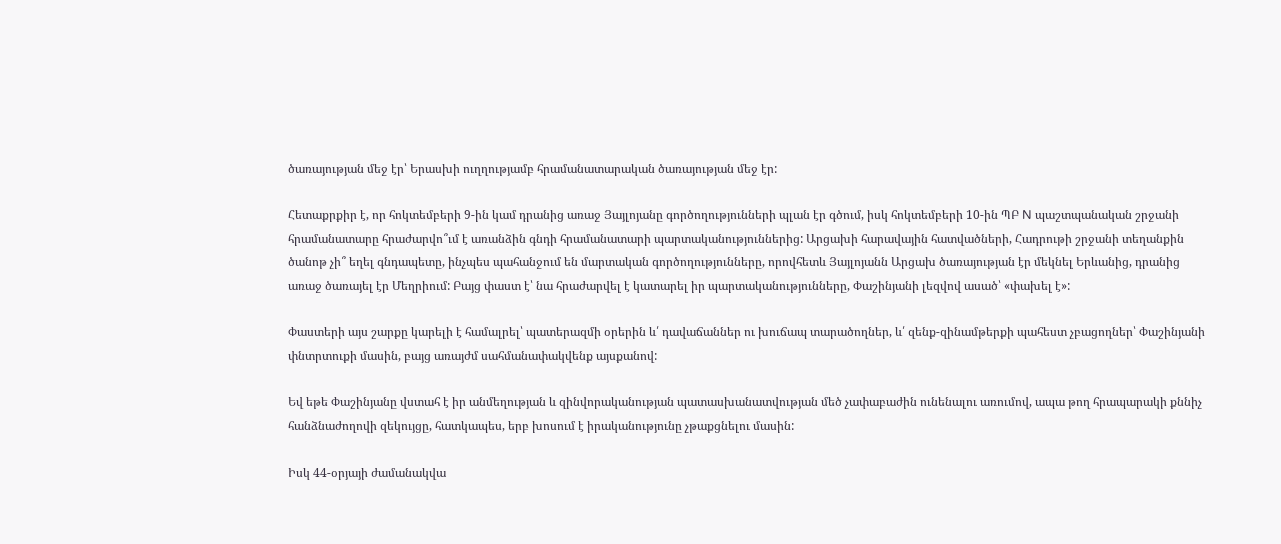ծառայության մեջ էր՝ Երասխի ուղղությամբ հրամանատարական ծառայության մեջ էր:

Հետաքրքիր է, որ հոկտեմբերի 9-ին կամ դրանից առաջ Յայլոյանը գործողությունների պլան էր գծում, իսկ հոկտեմբերի 10-ին ՊԲ N պաշտպանական շրջանի հրամանատարը հրաժարվո՞ւմ է առանձին գնդի հրամանատարի պարտականություններից: Արցախի հարավային հատվածների, Հադրութի շրջանի տեղանքին ծանոթ չի՞ եղել գնդապետը, ինչպես պահանջում են մարտական գործողությունները, որովհետև Յայլոյանն Արցախ ծառայության էր մեկնել Երևանից, դրանից առաջ ծառայել էր Մեղրիում: Բայց փաստ է՝ նա հրաժարվել է կատարել իր պարտականությունները, Փաշինյանի լեզվով ասած՝ «փախել է»:

Փաստերի այս շարքը կարելի է համալրել՝ պատերազմի օրերին և՛ դավաճաններ ու խուճապ տարածողներ, և՛ զենք-զինամթերքի պահեստ չբացողներ՝ Փաշինյանի փնտրտուքի մասին, բայց առայժմ սահմանափակվենք այսքանով:

Եվ եթե Փաշինյանը վստահ է իր անմեղության և զինվորականության պատասխանատվության մեծ չափաբաժին ունենալու առումով, ապա թող հրապարակի քննիչ հանձնաժողովի զեկույցը, հատկապես, երբ խոսում է իրականությունը չթաքցնելու մասին:

Իսկ 44-օրյայի ժամանակվա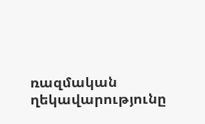ռազմական ղեկավարությունը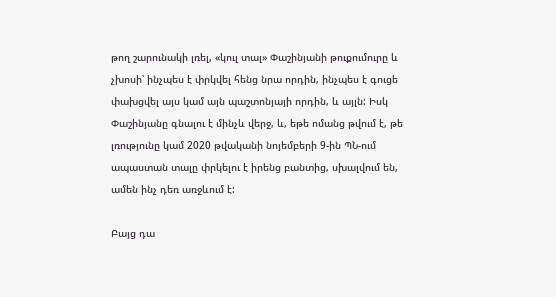թող շարունակի լռել, «կուլ տալ» Փաշինյանի թուքումուրը և չխոսի՝ ինչպես է փրկվել հենց նրա որդին, ինչպես է գուցե փախցվել այս կամ այն պաշտոնյայի որդին, և այլն: Իսկ Փաշինյանը գնալու է մինչև վերջ, և, եթե ոմանց թվում է, թե լռությունը կամ 2020 թվականի նոյեմբերի 9-ին ՊՆ-ում ապաստան տալը փրկելու է իրենց բանտից, սխալվում են, ամեն ինչ դեռ առջևում է:

Բայց դա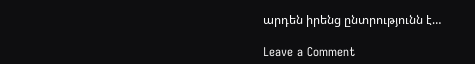արդեն իրենց ընտրությունն է…

Leave a Comment